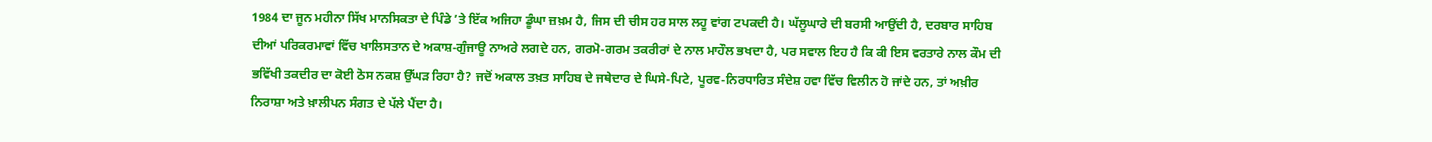1984 ਦਾ ਜੂਨ ਮਹੀਨਾ ਸਿੱਖ ਮਾਨਸਿਕਤਾ ਦੇ ਪਿੰਡੇ ’ਤੇ ਇੱਕ ਅਜਿਹਾ ਡੂੰਘਾ ਜ਼ਖ਼ਮ ਹੈ, ਜਿਸ ਦੀ ਚੀਸ ਹਰ ਸਾਲ ਲਹੂ ਵਾਂਗ ਟਪਕਦੀ ਹੈ। ਘੱਲੂਘਾਰੇ ਦੀ ਬਰਸੀ ਆਉਂਦੀ ਹੈ, ਦਰਬਾਰ ਸਾਹਿਬ ਦੀਆਂ ਪਰਿਕਰਮਾਵਾਂ ਵਿੱਚ ਖਾਲਿਸਤਾਨ ਦੇ ਅਕਾਸ਼-ਗੁੰਜਾਊ ਨਾਅਰੇ ਲਗਦੇ ਹਨ, ਗਰਮੋ-ਗਰਮ ਤਕਰੀਰਾਂ ਦੇ ਨਾਲ ਮਾਹੌਲ ਭਖਦਾ ਹੈ, ਪਰ ਸਵਾਲ ਇਹ ਹੈ ਕਿ ਕੀ ਇਸ ਵਰਤਾਰੇ ਨਾਲ ਕੌਮ ਦੀ ਭਵਿੱਖੀ ਤਕਦੀਰ ਦਾ ਕੋਈ ਠੋਸ ਨਕਸ਼ ਉੱਘੜ ਰਿਹਾ ਹੈ? ਜਦੋਂ ਅਕਾਲ ਤਖ਼ਤ ਸਾਹਿਬ ਦੇ ਜਥੇਦਾਰ ਦੇ ਘਿਸੇ-ਪਿਟੇ, ਪੂਰਵ-ਨਿਰਧਾਰਿਤ ਸੰਦੇਸ਼ ਹਵਾ ਵਿੱਚ ਵਿਲੀਨ ਹੋ ਜਾਂਦੇ ਹਨ, ਤਾਂ ਅਖ਼ੀਰ ਨਿਰਾਸ਼ਾ ਅਤੇ ਖ਼ਾਲੀਪਨ ਸੰਗਤ ਦੇ ਪੱਲੇ ਪੈਂਦਾ ਹੈ।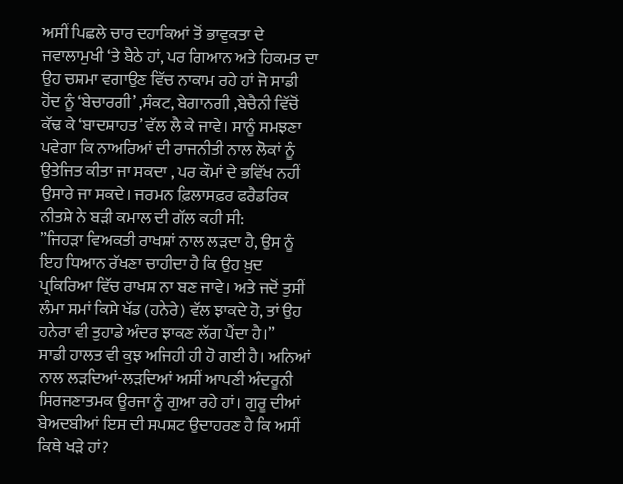ਅਸੀਂ ਪਿਛਲੇ ਚਾਰ ਦਹਾਕਿਆਂ ਤੋਂ ਭਾਵੁਕਤਾ ਦੇ ਜਵਾਲਾਮੁਖੀ ‘ਤੇ ਬੈਠੇ ਹਾਂ, ਪਰ ਗਿਆਨ ਅਤੇ ਹਿਕਮਤ ਦਾ ਉਹ ਚਸ਼ਮਾ ਵਗਾਉਣ ਵਿੱਚ ਨਾਕਾਮ ਰਹੇ ਹਾਂ ਜੋ ਸਾਡੀ ਹੋਂਦ ਨੂੰ ‘ਬੇਚਾਰਗੀ’ ,ਸੰਕਟ, ਬੇਗਾਨਗੀ ,ਬੇਚੈਨੀ ਵਿੱਚੋਂ ਕੱਢ ਕੇ ‘ਬਾਦਸ਼ਾਹਤ’ ਵੱਲ ਲੈ ਕੇ ਜਾਵੇ। ਸਾਨੂੰ ਸਮਝਣਾ ਪਵੇਗਾ ਕਿ ਨਾਅਰਿਆਂ ਦੀ ਰਾਜਨੀਤੀ ਨਾਲ ਲੋਕਾਂ ਨੂੰ ਉਤੇਜਿਤ ਕੀਤਾ ਜਾ ਸਕਦਾ , ਪਰ ਕੌਮਾਂ ਦੇ ਭਵਿੱਖ ਨਹੀਂ ਉਸਾਰੇ ਜਾ ਸਕਦੇ। ਜਰਮਨ ਫ਼ਿਲਾਸਫ਼ਰ ਫਰੈਡਰਿਕ ਨੀਤਸ਼ੇ ਨੇ ਬੜੀ ਕਮਾਲ ਦੀ ਗੱਲ ਕਹੀ ਸੀ:
”ਜਿਹੜਾ ਵਿਅਕਤੀ ਰਾਖਸ਼ਾਂ ਨਾਲ ਲੜਦਾ ਹੈ, ਉਸ ਨੂੰ ਇਹ ਧਿਆਨ ਰੱਖਣਾ ਚਾਹੀਦਾ ਹੈ ਕਿ ਉਹ ਖ਼ੁਦ ਪ੍ਰਕਿਰਿਆ ਵਿੱਚ ਰਾਖਸ਼ ਨਾ ਬਣ ਜਾਵੇ। ਅਤੇ ਜਦੋਂ ਤੁਸੀਂ ਲੰਮਾ ਸਮਾਂ ਕਿਸੇ ਖੱਡ (ਹਨੇਰੇ) ਵੱਲ ਝਾਕਦੇ ਹੋ, ਤਾਂ ਉਹ ਹਨੇਰਾ ਵੀ ਤੁਹਾਡੇ ਅੰਦਰ ਝਾਕਣ ਲੱਗ ਪੈਂਦਾ ਹੈ।”
ਸਾਡੀ ਹਾਲਤ ਵੀ ਕੁਝ ਅਜਿਹੀ ਹੀ ਹੋ ਗਈ ਹੈ। ਅਨਿਆਂ ਨਾਲ ਲੜਦਿਆਂ-ਲੜਦਿਆਂ ਅਸੀਂ ਆਪਣੀ ਅੰਦਰੂਨੀ ਸਿਰਜਣਾਤਮਕ ਊਰਜਾ ਨੂੰ ਗੁਆ ਰਹੇ ਹਾਂ। ਗੁਰੂ ਦੀਆਂ ਬੇਅਦਬੀਆਂ ਇਸ ਦੀ ਸਪਸ਼ਟ ਉਦਾਹਰਣ ਹੈ ਕਿ ਅਸੀਂ ਕਿਥੇ ਖੜੇ ਹਾਂ?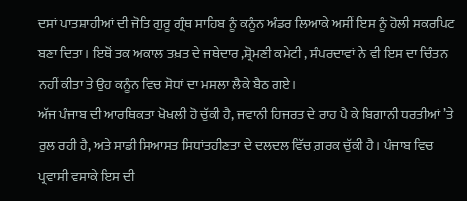ਦਸਾਂ ਪਾਤਸ਼ਾਹੀਆਂ ਦੀ ਜੋਤਿ ਗੁਰੂ ਗ੍ਰੰਥ ਸਾਹਿਬ ਨੂੰ ਕਨੂੰਨ ਅੰਡਰ ਲਿਆਕੇ ਅਸੀਂ ਇਸ ਨੂੰ ਹੋਲੀ ਸਕਰਪਿਟ ਬਣਾ ਦਿਤਾ। ਇਥੋਂ ਤਕ ਅਕਾਲ ਤਖ਼ਤ ਦੇ ਜਥੇਦਾਰ ,ਸ਼੍ਰੋਮਣੀ ਕਮੇਟੀ , ਸੰਪਰਦਾਵਾਂ ਨੇ ਵੀ ਇਸ ਦਾ ਚਿੰਤਨ ਨਹੀਂ ਕੀਤਾ ਤੇ ਉਹ ਕਨੂੰਨ ਵਿਚ ਸੋਧਾਂ ਦਾ ਮਸਲਾ ਲੈਕੇ ਬੈਠ ਗਏ।
ਅੱਜ ਪੰਜਾਬ ਦੀ ਆਰਥਿਕਤਾ ਖੋਖਲੀ ਹੋ ਚੁੱਕੀ ਹੈ, ਜਵਾਨੀ ਹਿਜਰਤ ਦੇ ਰਾਹ ਪੈ ਕੇ ਬਿਗਾਨੀ ਧਰਤੀਆਂ ’ਤੇ ਰੁਲ ਰਹੀ ਹੈ, ਅਤੇ ਸਾਡੀ ਸਿਆਸਤ ਸਿਧਾਂਤਹੀਣਤਾ ਦੇ ਦਲਦਲ ਵਿੱਚ ਗ਼ਰਕ ਚੁੱਕੀ ਹੈ। ਪੰਜਾਬ ਵਿਚ ਪ੍ਰਵਾਸੀ ਵਸਾਕੇ ਇਸ ਦੀ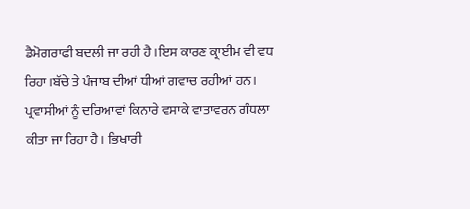ਡੈਮੋਗਰਾਫੀ ਬਦਲੀ ਜਾ ਰਹੀ ਹੈ।ਇਸ ਕਾਰਣ ਕ੍ਰਾਈਮ ਵੀ ਵਧ ਰਿਹਾ।ਬੱਚੇ ਤੇ ਪੰਜਾਬ ਦੀਆਂ ਧੀਆਂ ਗਵਾਚ ਰਹੀਆਂ ਹਨ। ਪ੍ਰਵਾਸੀਆਂ ਨੂੰ ਦਰਿਆਵਾਂ ਕਿਨਾਰੇ ਵਸਾਕੇ ਵਾਤਾਵਰਨ ਗੰਧਲਾ ਕੀਤਾ ਜਾ ਰਿਹਾ ਹੈ। ਭਿਖਾਰੀ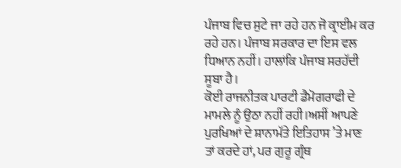ਪੰਜਾਬ ਵਿਚ ਸੁਟੇ ਜਾ ਰਹੇ ਹਨ ਜੋ ਕ੍ਰਾਈਮ ਕਰ ਰਹੇ ਹਨ। ਪੰਜਾਬ ਸਰਕਾਰ ਦਾ ਇਸ ਵਲ ਧਿਆਨ ਨਹੀਂ। ਹਾਲਾਂਕਿ ਪੰਜਾਬ ਸਰਹੱਦੀ ਸੂਬਾ ਹੈ।
ਕੋਈ ਰਾਜਨੀਤਕ ਪਾਰਟੀ ਡੈਮੋਗਰਾਫੀ ਦੇ ਮਾਮਲੇ ਨੂੰ ਉਠਾ ਨਹੀਂ ਰਹੀ।ਅਸੀਂ ਆਪਣੇ ਪੁਰਖਿਆਂ ਦੇ ਸ਼ਾਨਾਮੱਤੇ ਇਤਿਹਾਸ ’ਤੇ ਮਾਣ ਤਾਂ ਕਰਦੇ ਹਾਂ, ਪਰ ਗੁਰੂ ਗ੍ਰੰਥ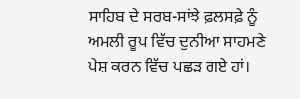ਸਾਹਿਬ ਦੇ ਸਰਬ-ਸਾਂਝੇ ਫ਼ਲਸਫ਼ੇ ਨੂੰ ਅਮਲੀ ਰੂਪ ਵਿੱਚ ਦੁਨੀਆ ਸਾਹਮਣੇ ਪੇਸ਼ ਕਰਨ ਵਿੱਚ ਪਛੜ ਗਏ ਹਾਂ।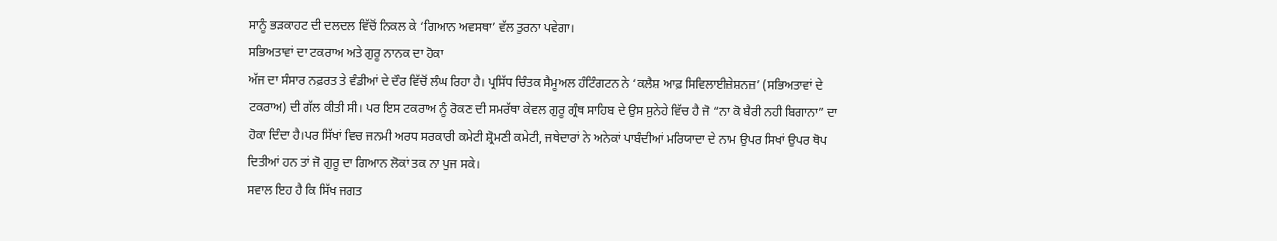ਸਾਨੂੰ ਭੜਕਾਹਟ ਦੀ ਦਲਦਲ ਵਿੱਚੋਂ ਨਿਕਲ ਕੇ ‘ਗਿਆਨ ਅਵਸਥਾ’ ਵੱਲ ਤੁਰਨਾ ਪਵੇਗਾ।
ਸਭਿਅਤਾਵਾਂ ਦਾ ਟਕਰਾਅ ਅਤੇ ਗੁਰੂ ਨਾਨਕ ਦਾ ਹੋਕਾ
ਅੱਜ ਦਾ ਸੰਸਾਰ ਨਫ਼ਰਤ ਤੇ ਵੰਡੀਆਂ ਦੇ ਦੌਰ ਵਿੱਚੋਂ ਲੰਘ ਰਿਹਾ ਹੈ। ਪ੍ਰਸਿੱਧ ਚਿੰਤਕ ਸੈਮੂਅਲ ਹੰਟਿੰਗਟਨ ਨੇ ‘ਕਲੈਸ਼ ਆਫ਼ ਸਿਵਿਲਾਈਜ਼ੇਸ਼ਨਜ਼’ (ਸਭਿਅਤਾਵਾਂ ਦੇ ਟਕਰਾਅ) ਦੀ ਗੱਲ ਕੀਤੀ ਸੀ। ਪਰ ਇਸ ਟਕਰਾਅ ਨੂੰ ਰੋਕਣ ਦੀ ਸਮਰੱਥਾ ਕੇਵਲ ਗੁਰੂ ਗ੍ਰੰਥ ਸਾਹਿਬ ਦੇ ਉਸ ਸੁਨੇਹੇ ਵਿੱਚ ਹੈ ਜੋ “ਨਾ ਕੋ ਬੈਰੀ ਨਹੀ ਬਿਗਾਨਾ” ਦਾ ਹੋਕਾ ਦਿੰਦਾ ਹੈ।ਪਰ ਸਿੱਖਾਂ ਵਿਚ ਜਨਮੀ ਅਰਧ ਸਰਕਾਰੀ ਕਮੇਟੀ ਸ਼੍ਰੋਮਣੀ ਕਮੇਟੀ, ਜਥੇਦਾਰਾਂ ਨੇ ਅਨੇਕਾਂ ਪਾਬੰਦੀਆਂ ਮਰਿਯਾਦਾ ਦੇ ਨਾਮ ਉਪਰ ਸਿਖਾਂ ਉਪਰ ਥੋਪ ਦਿਤੀਆਂ ਹਨ ਤਾਂ ਜੋ ਗੁਰੂ ਦਾ ਗਿਆਨ ਲੋਕਾਂ ਤਕ ਨਾ ਪੁਜ ਸਕੇ।
ਸਵਾਲ ਇਹ ਹੈ ਕਿ ਸਿੱਖ ਜਗਤ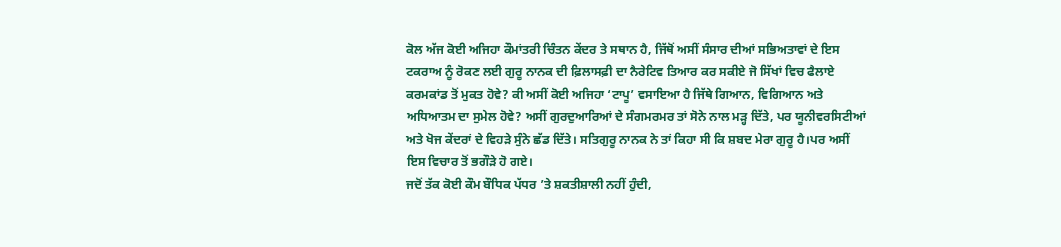ਕੋਲ ਅੱਜ ਕੋਈ ਅਜਿਹਾ ਕੌਮਾਂਤਰੀ ਚਿੰਤਨ ਕੇਂਦਰ ਤੇ ਸਥਾਨ ਹੈ, ਜਿੱਥੋਂ ਅਸੀਂ ਸੰਸਾਰ ਦੀਆਂ ਸਭਿਅਤਾਵਾਂ ਦੇ ਇਸ ਟਕਰਾਅ ਨੂੰ ਰੋਕਣ ਲਈ ਗੁਰੂ ਨਾਨਕ ਦੀ ਫ਼ਿਲਾਸਫ਼ੀ ਦਾ ਨੈਰੇਟਿਵ ਤਿਆਰ ਕਰ ਸਕੀਏ ਜੋ ਸਿੱਖਾਂ ਵਿਚ ਫੈਲਾਏ ਕਰਮਕਾਂਡ ਤੋਂ ਮੁਕਤ ਹੋਵੇ? ਕੀ ਅਸੀਂ ਕੋਈ ਅਜਿਹਾ ‘ਟਾਪੂ’ ਵਸਾਇਆ ਹੈ ਜਿੱਥੇ ਗਿਆਨ, ਵਿਗਿਆਨ ਅਤੇ ਅਧਿਆਤਮ ਦਾ ਸੁਮੇਲ ਹੋਵੇ? ਅਸੀਂ ਗੁਰਦੁਆਰਿਆਂ ਦੇ ਸੰਗਮਰਮਰ ਤਾਂ ਸੋਨੇ ਨਾਲ ਮੜ੍ਹ ਦਿੱਤੇ, ਪਰ ਯੂਨੀਵਰਸਿਟੀਆਂ ਅਤੇ ਖੋਜ ਕੇਂਦਰਾਂ ਦੇ ਵਿਹੜੇ ਸੁੰਨੇ ਛੱਡ ਦਿੱਤੇ। ਸਤਿਗੁਰੂ ਨਾਨਕ ਨੇ ਤਾਂ ਕਿਹਾ ਸੀ ਕਿ ਸ਼ਬਦ ਮੇਰਾ ਗੁਰੂ ਹੈ।ਪਰ ਅਸੀਂ ਇਸ ਵਿਚਾਰ ਤੋਂ ਭਗੌੜੇ ਹੋ ਗਏ।
ਜਦੋਂ ਤੱਕ ਕੋਈ ਕੌਮ ਬੌਧਿਕ ਪੱਧਰ ’ਤੇ ਸ਼ਕਤੀਸ਼ਾਲੀ ਨਹੀਂ ਹੁੰਦੀ,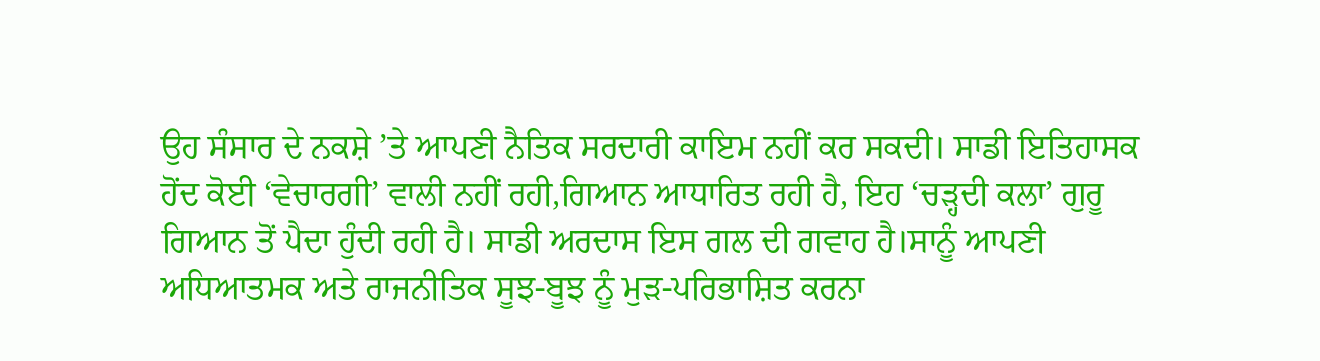ਉਹ ਸੰਸਾਰ ਦੇ ਨਕਸ਼ੇ ’ਤੇ ਆਪਣੀ ਨੈਤਿਕ ਸਰਦਾਰੀ ਕਾਇਮ ਨਹੀਂ ਕਰ ਸਕਦੀ। ਸਾਡੀ ਇਤਿਹਾਸਕ ਹੋਂਦ ਕੋਈ ‘ਵੇਚਾਰਗੀ’ ਵਾਲੀ ਨਹੀਂ ਰਹੀ,ਗਿਆਨ ਆਧਾਰਿਤ ਰਹੀ ਹੈ, ਇਹ ‘ਚੜ੍ਹਦੀ ਕਲਾ’ ਗੁਰੂ ਗਿਆਨ ਤੋਂ ਪੈਦਾ ਹੁੰਦੀ ਰਹੀ ਹੈ। ਸਾਡੀ ਅਰਦਾਸ ਇਸ ਗਲ ਦੀ ਗਵਾਹ ਹੈ।ਸਾਨੂੰ ਆਪਣੀ ਅਧਿਆਤਮਕ ਅਤੇ ਰਾਜਨੀਤਿਕ ਸੂਝ-ਬੂਝ ਨੂੰ ਮੁੜ-ਪਰਿਭਾਸ਼ਿਤ ਕਰਨਾ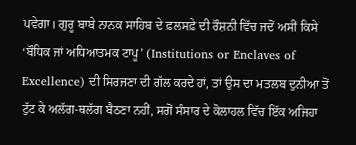ਪਵੇਗਾ। ਗੁਰੂ ਬਾਬੇ ਨਾਨਕ ਸਾਹਿਬ ਦੇ ਫ਼ਲਸਫ਼ੇ ਦੀ ਰੌਸ਼ਨੀ ਵਿੱਚ ਜਦੋਂ ਅਸੀਂ ਕਿਸੇ ‘ਬੌਧਿਕ ਜਾਂ ਅਧਿਆਤਮਕ ਟਾਪੂ’ (Institutions or Enclaves of Excellence) ਦੀ ਸਿਰਜਣਾ ਦੀ ਗੱਲ ਕਰਦੇ ਹਾਂ, ਤਾਂ ਉਸ ਦਾ ਮਤਲਬ ਦੁਨੀਆ ਤੋਂ ਟੁੱਟ ਕੇ ਅਲੱਗ-ਥਲੱਗ ਬੈਠਣਾ ਨਹੀਂ, ਸਗੋਂ ਸੰਸਾਰ ਦੇ ਕੋਲਾਹਲ ਵਿੱਚ ਇੱਕ ਅਜਿਹਾ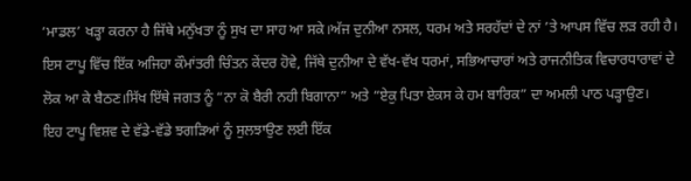‘ਮਾਡਲ’ ਖੜ੍ਹਾ ਕਰਨਾ ਹੈ ਜਿੱਥੇ ਮਨੁੱਖਤਾ ਨੂੰ ਸੁਖ ਦਾ ਸਾਹ ਆ ਸਕੇ।ਅੱਜ ਦੁਨੀਆ ਨਸਲ, ਧਰਮ ਅਤੇ ਸਰਹੱਦਾਂ ਦੇ ਨਾਂ ’ਤੇ ਆਪਸ ਵਿੱਚ ਲੜ ਰਹੀ ਹੈ। ਇਸ ਟਾਪੂ ਵਿੱਚ ਇੱਕ ਅਜਿਹਾ ਕੌਮਾਂਤਰੀ ਚਿੰਤਨ ਕੇਂਦਰ ਹੋਵੇ, ਜਿੱਥੇ ਦੁਨੀਆ ਦੇ ਵੱਖ-ਵੱਖ ਧਰਮਾਂ, ਸਭਿਆਚਾਰਾਂ ਅਤੇ ਰਾਜਨੀਤਿਕ ਵਿਚਾਰਧਾਰਾਵਾਂ ਦੇ ਲੋਕ ਆ ਕੇ ਬੈਠਣ।ਸਿੱਖ ਇੱਥੇ ਜਗਤ ਨੂੰ “ਨਾ ਕੋ ਬੈਰੀ ਨਹੀ ਬਿਗਾਨਾ” ਅਤੇ “ਏਕੁ ਪਿਤਾ ਏਕਸ ਕੇ ਹਮ ਬਾਰਿਕ” ਦਾ ਅਮਲੀ ਪਾਠ ਪੜ੍ਹਾਉਣ।
ਇਹ ਟਾਪੂ ਵਿਸ਼ਵ ਦੇ ਵੱਡੇ-ਵੱਡੇ ਝਗੜਿਆਂ ਨੂੰ ਸੁਲਝਾਉਣ ਲਈ ਇੱਕ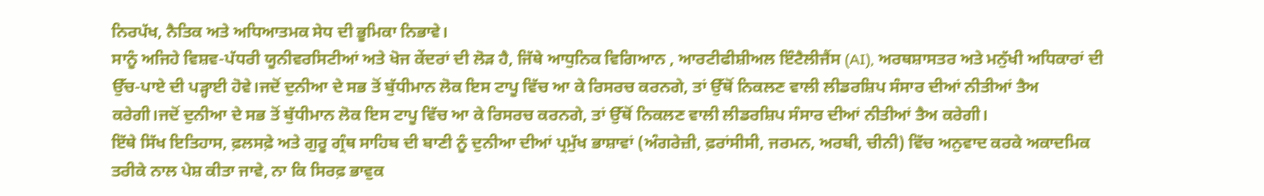ਨਿਰਪੱਖ, ਨੈਤਿਕ ਅਤੇ ਅਧਿਆਤਮਕ ਸੇਧ ਦੀ ਭੂਮਿਕਾ ਨਿਭਾਵੇ।
ਸਾਨੂੰ ਅਜਿਹੇ ਵਿਸ਼ਵ-ਪੱਧਰੀ ਯੂਨੀਵਰਸਿਟੀਆਂ ਅਤੇ ਖੋਜ ਕੇਂਦਰਾਂ ਦੀ ਲੋੜ ਹੈ, ਜਿੱਥੇ ਆਧੁਨਿਕ ਵਿਗਿਆਨ , ਆਰਟੀਫੀਸ਼ੀਅਲ ਇੰਟੈਲੀਜੈਂਸ (AI), ਅਰਥਸ਼ਾਸਤਰ ਅਤੇ ਮਨੁੱਖੀ ਅਧਿਕਾਰਾਂ ਦੀ ਉੱਚ-ਪਾਏ ਦੀ ਪੜ੍ਹਾਈ ਹੋਵੇ।ਜਦੋਂ ਦੁਨੀਆ ਦੇ ਸਭ ਤੋਂ ਬੁੱਧੀਮਾਨ ਲੋਕ ਇਸ ਟਾਪੂ ਵਿੱਚ ਆ ਕੇ ਰਿਸਰਚ ਕਰਨਗੇ, ਤਾਂ ਉੱਥੋਂ ਨਿਕਲਣ ਵਾਲੀ ਲੀਡਰਸ਼ਿਪ ਸੰਸਾਰ ਦੀਆਂ ਨੀਤੀਆਂ ਤੈਅ ਕਰੇਗੀ।ਜਦੋਂ ਦੁਨੀਆ ਦੇ ਸਭ ਤੋਂ ਬੁੱਧੀਮਾਨ ਲੋਕ ਇਸ ਟਾਪੂ ਵਿੱਚ ਆ ਕੇ ਰਿਸਰਚ ਕਰਨਗੇ, ਤਾਂ ਉੱਥੋਂ ਨਿਕਲਣ ਵਾਲੀ ਲੀਡਰਸ਼ਿਪ ਸੰਸਾਰ ਦੀਆਂ ਨੀਤੀਆਂ ਤੈਅ ਕਰੇਗੀ।
ਇੱਥੇ ਸਿੱਖ ਇਤਿਹਾਸ, ਫ਼ਲਸਫ਼ੇ ਅਤੇ ਗੁਰੂ ਗ੍ਰੰਥ ਸਾਹਿਬ ਦੀ ਬਾਣੀ ਨੂੰ ਦੁਨੀਆ ਦੀਆਂ ਪ੍ਰਮੁੱਖ ਭਾਸ਼ਾਵਾਂ (ਅੰਗਰੇਜ਼ੀ, ਫ਼ਰਾਂਸੀਸੀ, ਜਰਮਨ, ਅਰਬੀ, ਚੀਨੀ) ਵਿੱਚ ਅਨੁਵਾਦ ਕਰਕੇ ਅਕਾਦਮਿਕ ਤਰੀਕੇ ਨਾਲ ਪੇਸ਼ ਕੀਤਾ ਜਾਵੇ, ਨਾ ਕਿ ਸਿਰਫ਼ ਭਾਵੁਕ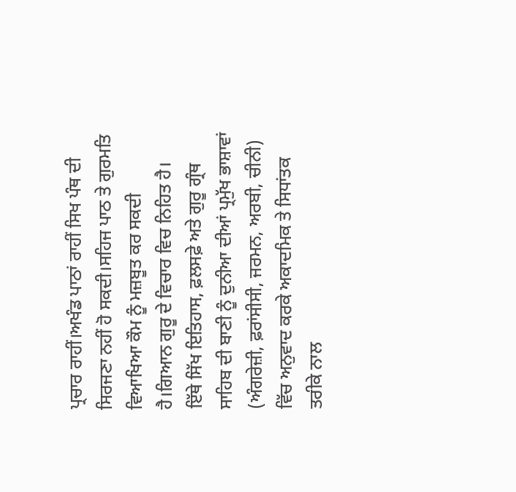ਪ੍ਰਚਾਰ ਰਾਹੀਂ।ਅਖੰਡ ਪਾਠਾਂ ਰਾਹੀਂ ਸਿਖ ਪੰਥ ਦੀ ਸਿਰਜਣਾ ਨਹੀਂ ਹੋ ਸਕਦੀ।ਸਹਿਜ ਪਾਠ ਤੇ ਗੁਰਮਤਿ ਵਿਆਖਿਆ ਕੌਮ ਨੂੰ ਮਜ਼ਬੂਤ ਕਰ ਸਕਦੀ ਹੈ।ਗਿਆਨ ਗੁਰੂ ਦੇ ਵਿਚਾਰ ਵਿਚ ਨਿਹਿਤ ਹੈ।
ਇੱਥੇ ਸਿੱਖ ਇਤਿਹਾਸ, ਫ਼ਲਸਫ਼ੇ ਅਤੇ ਗੁਰੂ ਗ੍ਰੰਥ ਸਾਹਿਬ ਦੀ ਬਾਣੀ ਨੂੰ ਦੁਨੀਆ ਦੀਆਂ ਪ੍ਰਮੁੱਖ ਭਾਸ਼ਾਵਾਂ (ਅੰਗਰੇਜ਼ੀ, ਫ਼ਰਾਂਸੀਸੀ, ਜਰਮਨ, ਅਰਬੀ, ਚੀਨੀ) ਵਿੱਚ ਅਨੁਵਾਦ ਕਰਕੇ ਅਕਾਦਮਿਕ ਤੇ ਸਿਧਾਂਤਕ ਤਰੀਕੇ ਨਾਲ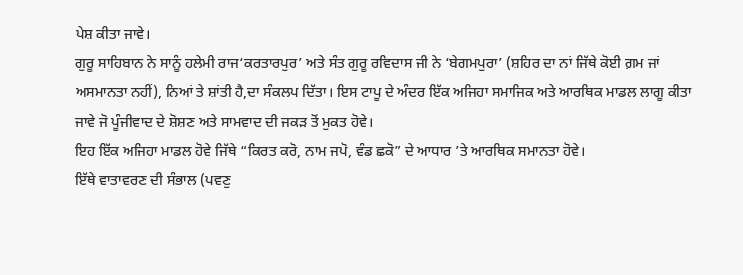ਪੇਸ਼ ਕੀਤਾ ਜਾਵੇ।
ਗੁਰੂ ਸਾਹਿਬਾਨ ਨੇ ਸਾਨੂੰ ਹਲੇਮੀ ਰਾਜ‘ਕਰਤਾਰਪੁਰ’ ਅਤੇ ਸੰਤ ਗੁਰੂ ਰਵਿਦਾਸ ਜੀ ਨੇ ‘ਬੇਗਮਪੁਰਾ’ (ਸ਼ਹਿਰ ਦਾ ਨਾਂ ਜਿੱਥੇ ਕੋਈ ਗ਼ਮ ਜਾਂ ਅਸਮਾਨਤਾ ਨਹੀਂ), ਨਿਆਂ ਤੇ ਸ਼ਾਂਤੀ ਹੈ,ਦਾ ਸੰਕਲਪ ਦਿੱਤਾ। ਇਸ ਟਾਪੂ ਦੇ ਅੰਦਰ ਇੱਕ ਅਜਿਹਾ ਸਮਾਜਿਕ ਅਤੇ ਆਰਥਿਕ ਮਾਡਲ ਲਾਗੂ ਕੀਤਾ ਜਾਵੇ ਜੋ ਪੂੰਜੀਵਾਦ ਦੇ ਸ਼ੋਸ਼ਣ ਅਤੇ ਸਾਮਵਾਦ ਦੀ ਜਕੜ ਤੋਂ ਮੁਕਤ ਹੋਵੇ।
ਇਹ ਇੱਕ ਅਜਿਹਾ ਮਾਡਲ ਹੋਵੇ ਜਿੱਥੇ “ਕਿਰਤ ਕਰੋ, ਨਾਮ ਜਪੋ, ਵੰਡ ਛਕੋ” ਦੇ ਆਧਾਰ ’ਤੇ ਆਰਥਿਕ ਸਮਾਨਤਾ ਹੋਵੇ।
ਇੱਥੇ ਵਾਤਾਵਰਣ ਦੀ ਸੰਭਾਲ (ਪਵਣੁ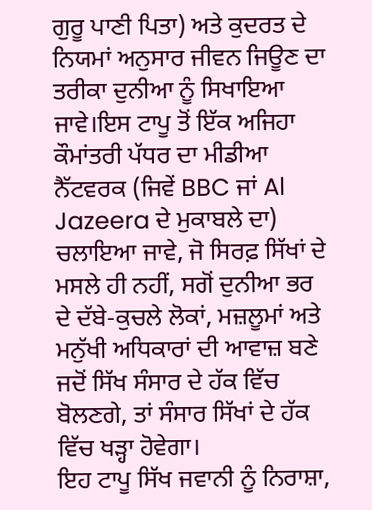ਗੁਰੂ ਪਾਣੀ ਪਿਤਾ) ਅਤੇ ਕੁਦਰਤ ਦੇ ਨਿਯਮਾਂ ਅਨੁਸਾਰ ਜੀਵਨ ਜਿਊਣ ਦਾ ਤਰੀਕਾ ਦੁਨੀਆ ਨੂੰ ਸਿਖਾਇਆ ਜਾਵੇ।ਇਸ ਟਾਪੂ ਤੋਂ ਇੱਕ ਅਜਿਹਾ ਕੌਮਾਂਤਰੀ ਪੱਧਰ ਦਾ ਮੀਡੀਆ ਨੈੱਟਵਰਕ (ਜਿਵੇਂ BBC ਜਾਂ Al Jazeera ਦੇ ਮੁਕਾਬਲੇ ਦਾ) ਚਲਾਇਆ ਜਾਵੇ, ਜੋ ਸਿਰਫ਼ ਸਿੱਖਾਂ ਦੇ ਮਸਲੇ ਹੀ ਨਹੀਂ, ਸਗੋਂ ਦੁਨੀਆ ਭਰ ਦੇ ਦੱਬੇ-ਕੁਚਲੇ ਲੋਕਾਂ, ਮਜ਼ਲੂਮਾਂ ਅਤੇ ਮਨੁੱਖੀ ਅਧਿਕਾਰਾਂ ਦੀ ਆਵਾਜ਼ ਬਣੇ ਜਦੋਂ ਸਿੱਖ ਸੰਸਾਰ ਦੇ ਹੱਕ ਵਿੱਚ ਬੋਲਣਗੇ, ਤਾਂ ਸੰਸਾਰ ਸਿੱਖਾਂ ਦੇ ਹੱਕ ਵਿੱਚ ਖੜ੍ਹਾ ਹੋਵੇਗਾ।
ਇਹ ਟਾਪੂ ਸਿੱਖ ਜਵਾਨੀ ਨੂੰ ਨਿਰਾਸ਼ਾ,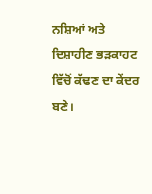ਨਸ਼ਿਆਂ ਅਤੇ ਦਿਸ਼ਾਹੀਣ ਭੜਕਾਹਟ ਵਿੱਚੋਂ ਕੱਢਣ ਦਾ ਕੇਂਦਰ ਬਣੇ।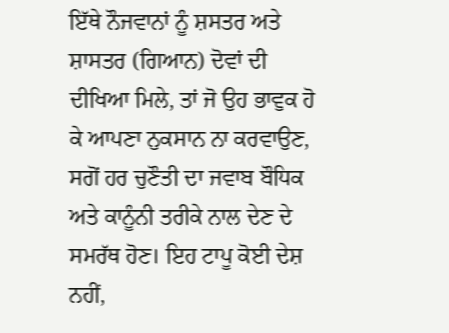ਇੱਥੇ ਨੌਜਵਾਨਾਂ ਨੂੰ ਸ਼ਸਤਰ ਅਤੇ ਸ਼ਾਸਤਰ (ਗਿਆਨ) ਦੋਵਾਂ ਦੀ ਦੀਖਿਆ ਮਿਲੇ, ਤਾਂ ਜੋ ਉਹ ਭਾਵੁਕ ਹੋ ਕੇ ਆਪਣਾ ਨੁਕਸਾਨ ਨਾ ਕਰਵਾਉਣ, ਸਗੋਂ ਹਰ ਚੁਣੌਤੀ ਦਾ ਜਵਾਬ ਬੌਧਿਕ ਅਤੇ ਕਾਨੂੰਨੀ ਤਰੀਕੇ ਨਾਲ ਦੇਣ ਦੇ ਸਮਰੱਥ ਹੋਣ। ਇਹ ਟਾਪੂ ਕੋਈ ਦੇਸ਼ ਨਹੀਂ,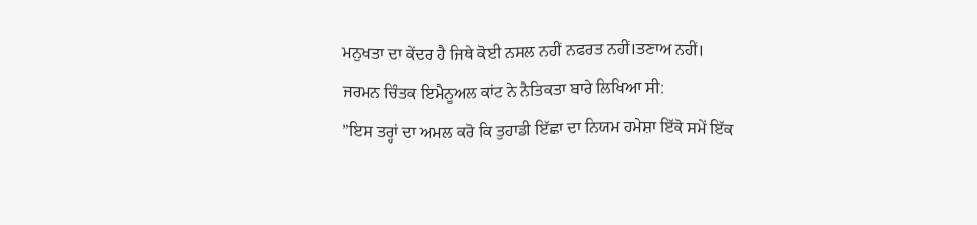ਮਨੁਖਤਾ ਦਾ ਕੇਂਦਰ ਹੈ ਜਿਥੇ ਕੋਈ ਨਸਲ ਨਹੀਂ ਨਫਰਤ ਨਹੀਂ।ਤਣਾਅ ਨਹੀਂ।
ਜਰਮਨ ਚਿੰਤਕ ਇਮੈਨੂਅਲ ਕਾਂਟ ਨੇ ਨੈਤਿਕਤਾ ਬਾਰੇ ਲਿਖਿਆ ਸੀ:
”ਇਸ ਤਰ੍ਹਾਂ ਦਾ ਅਮਲ ਕਰੋ ਕਿ ਤੁਹਾਡੀ ਇੱਛਾ ਦਾ ਨਿਯਮ ਹਮੇਸ਼ਾ ਇੱਕੋ ਸਮੇਂ ਇੱਕ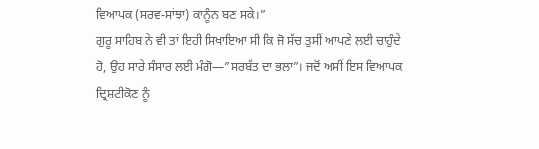ਵਿਆਪਕ (ਸਰਵ-ਸਾਂਝਾ) ਕਾਨੂੰਨ ਬਣ ਸਕੇ।”
ਗੁਰੂ ਸਾਹਿਬ ਨੇ ਵੀ ਤਾਂ ਇਹੀ ਸਿਖਾਇਆ ਸੀ ਕਿ ਜੋ ਸੱਚ ਤੁਸੀਂ ਆਪਣੇ ਲਈ ਚਾਹੁੰਦੇ ਹੋ, ਉਹ ਸਾਰੇ ਸੰਸਾਰ ਲਈ ਮੰਗੋ—”ਸਰਬੱਤ ਦਾ ਭਲਾ”। ਜਦੋਂ ਅਸੀਂ ਇਸ ਵਿਆਪਕ ਦ੍ਰਿਸ਼ਟੀਕੋਣ ਨੂੰ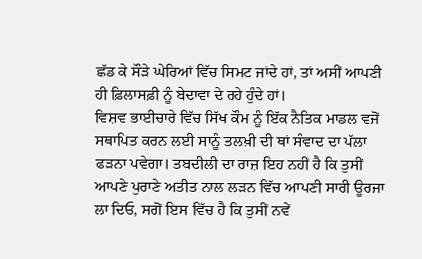ਛੱਡ ਕੇ ਸੌੜੇ ਘੇਰਿਆਂ ਵਿੱਚ ਸਿਮਟ ਜਾਂਦੇ ਹਾਂ, ਤਾਂ ਅਸੀਂ ਆਪਣੀ ਹੀ ਫ਼ਿਲਾਸਫ਼ੀ ਨੂੰ ਬੇਦਾਵਾ ਦੇ ਰਹੇ ਹੁੰਦੇ ਹਾਂ।
ਵਿਸ਼ਵ ਭਾਈਚਾਰੇ ਵਿੱਚ ਸਿੱਖ ਕੌਮ ਨੂੰ ਇੱਕ ਨੈਤਿਕ ਮਾਡਲ ਵਜੋਂ ਸਥਾਪਿਤ ਕਰਨ ਲਈ ਸਾਨੂੰ ਤਲਖ਼ੀ ਦੀ ਥਾਂ ਸੰਵਾਦ ਦਾ ਪੱਲਾ ਫੜਨਾ ਪਵੇਗਾ। ਤਬਦੀਲੀ ਦਾ ਰਾਜ਼ ਇਹ ਨਹੀਂ ਹੈ ਕਿ ਤੁਸੀਂ ਆਪਣੇ ਪੁਰਾਣੇ ਅਤੀਤ ਨਾਲ ਲੜਨ ਵਿੱਚ ਆਪਣੀ ਸਾਰੀ ਊਰਜਾ ਲਾ ਦਿਓ, ਸਗੋਂ ਇਸ ਵਿੱਚ ਹੈ ਕਿ ਤੁਸੀਂ ਨਵੇਂ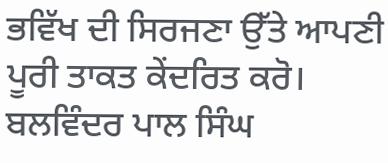ਭਵਿੱਖ ਦੀ ਸਿਰਜਣਾ ਉੱਤੇ ਆਪਣੀ ਪੂਰੀ ਤਾਕਤ ਕੇਂਦਰਿਤ ਕਰੋ।
ਬਲਵਿੰਦਰ ਪਾਲ ਸਿੰਘ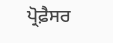ਪ੍ਰੋਫ਼ੈਸਰ